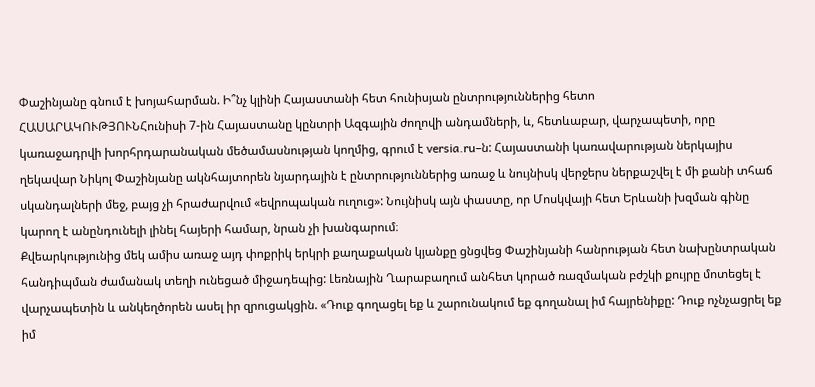Փաշինյանը գնում է խոյահարման. Ի՞նչ կլինի Հայաստանի հետ հունիսյան ընտրություններից հետո
ՀԱՍԱՐԱԿՈՒԹՅՈՒՆՀունիսի 7-ին Հայաստանը կընտրի Ազգային ժողովի անդամների, և, հետևաբար, վարչապետի, որը կառաջադրվի խորհրդարանական մեծամասնության կողմից, գրում է versia.ru–ն: Հայաստանի կառավարության ներկայիս ղեկավար Նիկոլ Փաշինյանը ակնհայտորեն նյարդային է ընտրություններից առաջ և նույնիսկ վերջերս ներքաշվել է մի քանի տհաճ սկանդալների մեջ, բայց չի հրաժարվում «եվրոպական ուղուց»: Նույնիսկ այն փաստը, որ Մոսկվայի հետ Երևանի խզման գինը կարող է անընդունելի լինել հայերի համար, նրան չի խանգարում։
Քվեարկությունից մեկ ամիս առաջ այդ փոքրիկ երկրի քաղաքական կյանքը ցնցվեց Փաշինյանի հանրության հետ նախընտրական հանդիպման ժամանակ տեղի ունեցած միջադեպից: Լեռնային Ղարաբաղում անհետ կորած ռազմական բժշկի քույրը մոտեցել է վարչապետին և անկեղծորեն ասել իր զրուցակցին. «Դուք գողացել եք և շարունակում եք գողանալ իմ հայրենիքը: Դուք ոչնչացրել եք իմ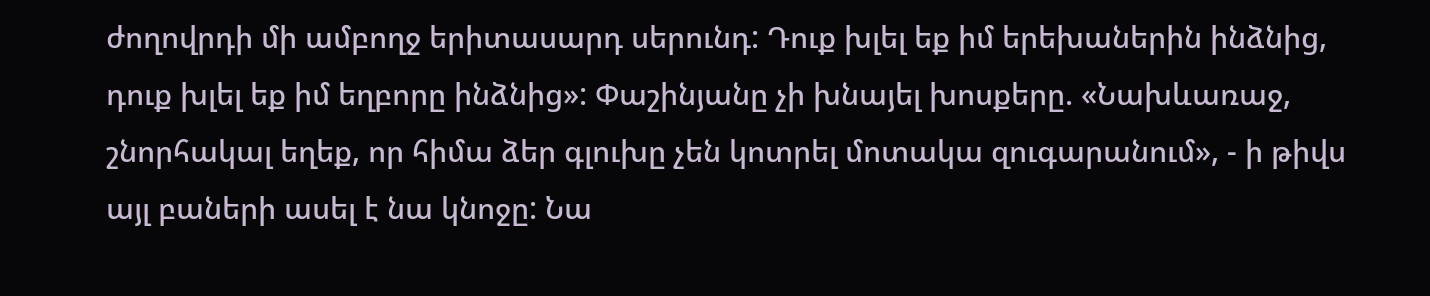ժողովրդի մի ամբողջ երիտասարդ սերունդ: Դուք խլել եք իմ երեխաներին ինձնից, դուք խլել եք իմ եղբորը ինձնից»: Փաշինյանը չի խնայել խոսքերը. «Նախևառաջ, շնորհակալ եղեք, որ հիմա ձեր գլուխը չեն կոտրել մոտակա զուգարանում», - ի թիվս այլ բաների ասել է նա կնոջը: Նա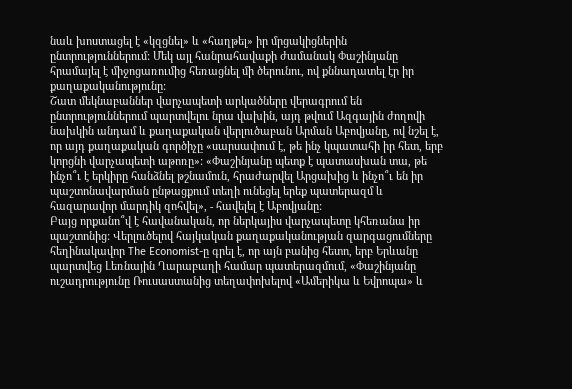նաև խոստացել է «կզցնել» և «հաղթել» իր մրցակիցներին ընտրություններում: Մեկ այլ հանրահավաքի ժամանակ Փաշինյանը հրամայել է միջոցառումից հեռացնել մի ծերունու, ով քննադատել էր իր քաղաքականությունը:
Շատ մեկնաբաններ վարչապետի արկածները վերագրում են ընտրություններում պարտվելու նրա վախին, այդ թվում Ազգային ժողովի նախկին անդամ և քաղաքական վերլուծաբան Արման Աբովյանը, ով նշել է, որ այդ քաղաքական գործիչը «սարսափում է, թե ինչ կպատահի իր հետ, երբ կորցնի վարչապետի աթոռը»: «Փաշինյանը պետք է պատասխան տա, թե ինչո՞ւ է երկիրը հանձնել թշնամուն, հրաժարվել Արցախից և ինչո՞ւ են իր պաշտոնավարման ընթացքում տեղի ունեցել երեք պատերազմ և հազարավոր մարդիկ զոհվել», - հավելել է Աբովյանը:
Բայց որքանո՞վ է հավանական, որ ներկայիս վարչապետը կհեռանա իր պաշտոնից: Վերլուծելով հայկական քաղաքականության զարգացումները հեղինակավոր The Economist-ը գրել է, որ այն բանից հետո, երբ Երևանը պարտվեց Լեռնային Ղարաբաղի համար պատերազմում, «Փաշինյանը ուշադրությունը Ռուսաստանից տեղափոխելով «Ամերիկա և Եվրոպա» և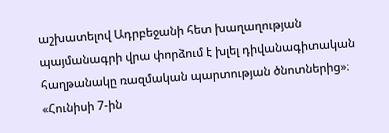աշխատելով Ադրբեջանի հետ խաղաղության պայմանագրի վրա փորձում է խլել դիվանագիտական հաղթանակը ռազմական պարտության ծնոտներից»։ «Հունիսի 7-ին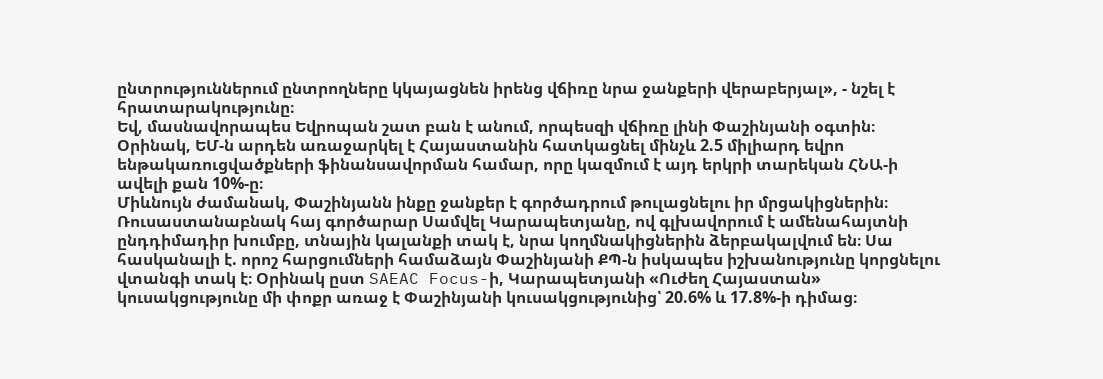ընտրություններում ընտրողները կկայացնեն իրենց վճիռը նրա ջանքերի վերաբերյալ», - նշել է հրատարակությունը։
Եվ, մասնավորապես Եվրոպան շատ բան է անում, որպեսզի վճիռը լինի Փաշինյանի օգտին։ Օրինակ, ԵՄ-ն արդեն առաջարկել է Հայաստանին հատկացնել մինչև 2.5 միլիարդ եվրո ենթակառուցվածքների ֆինանսավորման համար, որը կազմում է այդ երկրի տարեկան ՀՆԱ-ի ավելի քան 10%-ը։
Միևնույն ժամանակ, Փաշինյանն ինքը ջանքեր է գործադրում թուլացնելու իր մրցակիցներին։ Ռուսաստանաբնակ հայ գործարար Սամվել Կարապետյանը, ով գլխավորում է ամենահայտնի ընդդիմադիր խումբը, տնային կալանքի տակ է, նրա կողմնակիցներին ձերբակալվում են։ Սա հասկանալի է. որոշ հարցումների համաձայն Փաշինյանի ՔՊ-ն իսկապես իշխանությունը կորցնելու վտանգի տակ է։ Օրինակ ըստ SAEAC Focus-ի, Կարապետյանի «Ուժեղ Հայաստան» կուսակցությունը մի փոքր առաջ է Փաշինյանի կուսակցությունից՝ 20.6% և 17.8%-ի դիմաց։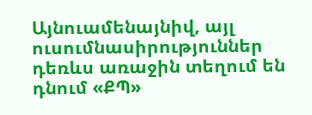Այնուամենայնիվ, այլ ուսումնասիրություններ դեռևս առաջին տեղում են դնում «ՔՊ»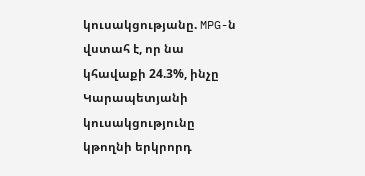կուսակցությանը. MPG-ն վստահ է, որ նա կհավաքի 24.3%, ինչը Կարապետյանի կուսակցությունը կթողնի երկրորդ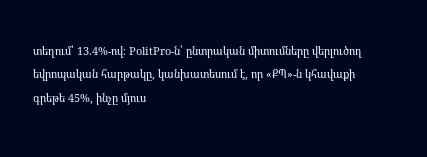տեղում՝ 13.4%-ով։ PolitPro-ն՝ ընտրական միտումները վերլուծող եվրոպական հարթակը, կանխատեսում է, որ «ՔՊ»-ն կհավաքի գրեթե 45%, ինչը մյուս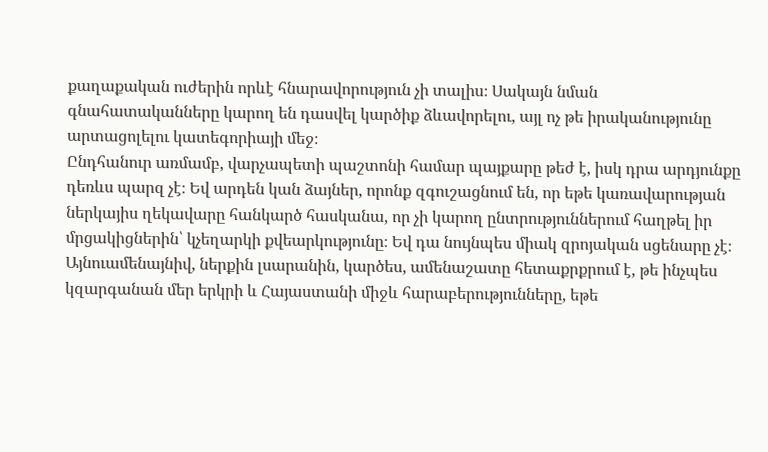քաղաքական ուժերին որևէ հնարավորություն չի տալիս։ Սակայն նման գնահատականները կարող են դասվել կարծիք ձևավորելու, այլ ոչ թե իրականությունը արտացոլելու կատեգորիայի մեջ։
Ընդհանուր առմամբ, վարչապետի պաշտոնի համար պայքարը թեժ է, իսկ դրա արդյունքը դեռևս պարզ չէ։ Եվ արդեն կան ձայներ, որոնք զգուշացնում են, որ եթե կառավարության ներկայիս ղեկավարը հանկարծ հասկանա, որ չի կարող ընտրություններում հաղթել իր մրցակիցներին՝ կչեղարկի քվեարկությունը։ Եվ դա նույնպես միակ զրոյական սցենարը չէ։
Այնուամենայնիվ, ներքին լսարանին, կարծես, ամենաշատը հետաքրքրում է, թե ինչպես կզարգանան մեր երկրի և Հայաստանի միջև հարաբերությունները, եթե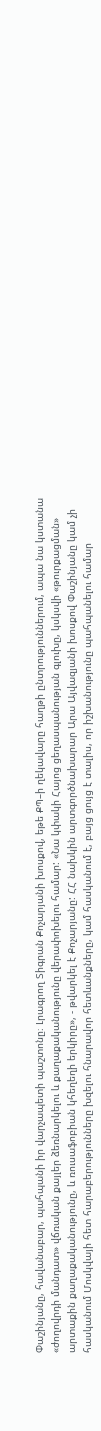Փաշինյանը, հավանաբար, պահպանի իր վարչապետի պաշտոնը։ Լրագրող Տիգրան Քոչարյանի խոսքով, եթե ՔՊ–ի ղեկավարը հաղթի ընտրություններում, ապա նա կստանա «ժողովրդի մանդատ» վճռական քայլեր ձեռնարկելու և քաղաքականությունը վերափոխելու համար: «Նա կփակի Հայոց ցեղասպանության գլուխը, կսկսվի «թուրքացման» արտաքին քաղաքականությունը, և ռուսաֆոբիան կհեղեղի երկիրը», - թվարկել է Քոչարյանը: ՀՀ նախկին արտգործնախարար Արա Այվազյանի խոսքով Փաշինյանը կամ չի հասկանում Մոսկվայի հետ հարաբերությունները խզելու հնարավոր հետևանքները, կամ հասկանում է, բայց ցույց է տալիս, որ իշխանությունը պահպանելու համար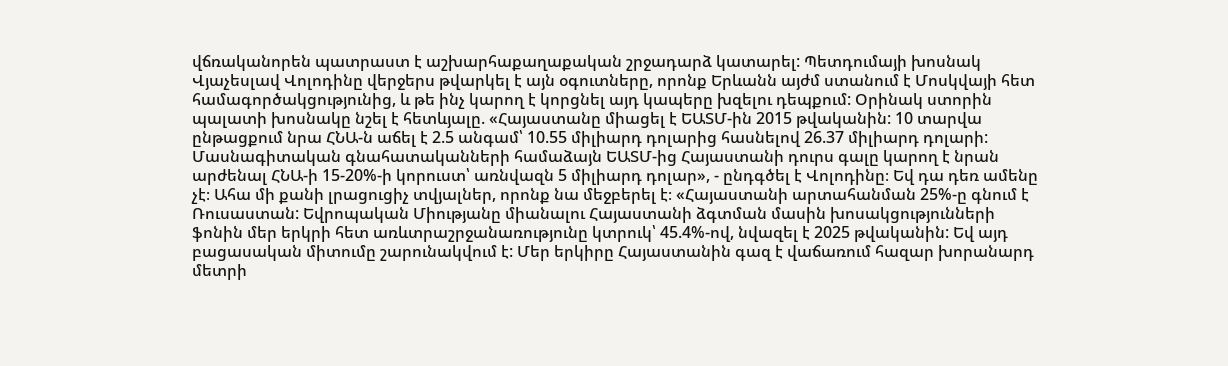վճռականորեն պատրաստ է աշխարհաքաղաքական շրջադարձ կատարել: Պետդումայի խոսնակ Վյաչեսլավ Վոլոդինը վերջերս թվարկել է այն օգուտները, որոնք Երևանն այժմ ստանում է Մոսկվայի հետ համագործակցությունից, և թե ինչ կարող է կորցնել այդ կապերը խզելու դեպքում: Օրինակ ստորին պալատի խոսնակը նշել է հետևյալը. «Հայաստանը միացել է ԵԱՏՄ-ին 2015 թվականին: 10 տարվա ընթացքում նրա ՀՆԱ-ն աճել է 2.5 անգամ՝ 10.55 միլիարդ դոլարից հասնելով 26.37 միլիարդ դոլարի: Մասնագիտական գնահատականների համաձայն ԵԱՏՄ-ից Հայաստանի դուրս գալը կարող է նրան արժենալ ՀՆԱ-ի 15-20%-ի կորուստ՝ առնվազն 5 միլիարդ դոլար», - ընդգծել է Վոլոդինը։ Եվ դա դեռ ամենը չէ։ Ահա մի քանի լրացուցիչ տվյալներ, որոնք նա մեջբերել է։ «Հայաստանի արտահանման 25%-ը գնում է Ռուսաստան: Եվրոպական Միությանը միանալու Հայաստանի ձգտման մասին խոսակցությունների ֆոնին մեր երկրի հետ առևտրաշրջանառությունը կտրուկ՝ 45.4%-ով, նվազել է 2025 թվականին: Եվ այդ բացասական միտումը շարունակվում է: Մեր երկիրը Հայաստանին գազ է վաճառում հազար խորանարդ մետրի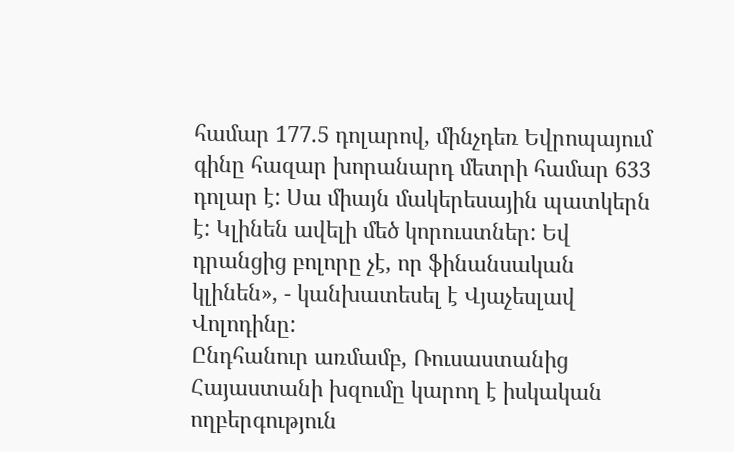համար 177.5 դոլարով, մինչդեռ Եվրոպայում գինը հազար խորանարդ մետրի համար 633 դոլար է: Սա միայն մակերեսային պատկերն է: Կլինեն ավելի մեծ կորուստներ: Եվ դրանցից բոլորը չէ, որ ֆինանսական կլինեն», - կանխատեսել է Վյաչեսլավ Վոլոդինը:
Ընդհանուր առմամբ, Ռուսաստանից Հայաստանի խզումը կարող է իսկական ողբերգություն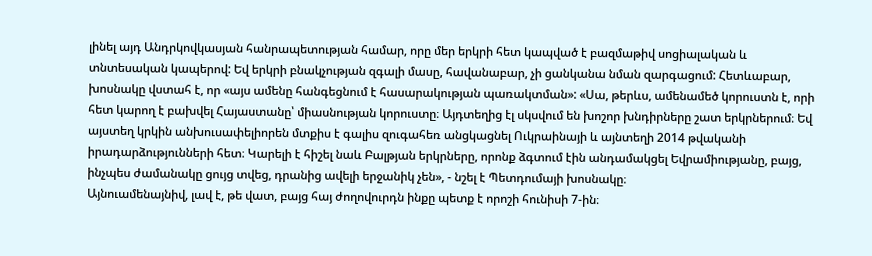լինել այդ Անդրկովկասյան հանրապետության համար, որը մեր երկրի հետ կապված է բազմաթիվ սոցիալական և տնտեսական կապերով: Եվ երկրի բնակչության զգալի մասը, հավանաբար, չի ցանկանա նման զարգացում: Հետևաբար, խոսնակը վստահ է, որ «այս ամենը հանգեցնում է հասարակության պառակտման»: «Սա, թերևս, ամենամեծ կորուստն է, որի հետ կարող է բախվել Հայաստանը՝ միասնության կորուստը։ Այդտեղից էլ սկսվում են խոշոր խնդիրները շատ երկրներում։ Եվ այստեղ կրկին անխուսափելիորեն մտքիս է գալիս զուգահեռ անցկացնել Ուկրաինայի և այնտեղի 2014 թվականի իրադարձությունների հետ։ Կարելի է հիշել նաև Բալթյան երկրները, որոնք ձգտում էին անդամակցել Եվրամիությանը, բայց, ինչպես ժամանակը ցույց տվեց, դրանից ավելի երջանիկ չեն», - նշել է Պետդումայի խոսնակը։
Այնուամենայնիվ, լավ է, թե վատ, բայց հայ ժողովուրդն ինքը պետք է որոշի հունիսի 7-ին։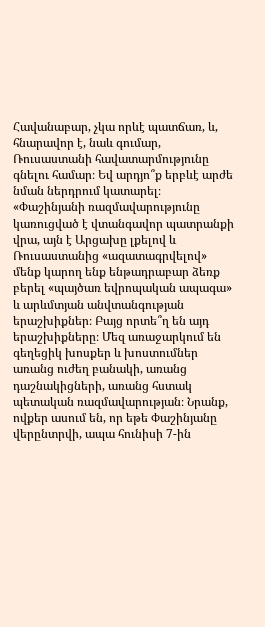Հավանաբար, չկա որևէ պատճառ, և, հնարավոր է, նաև գումար, Ռուսաստանի հավատարմությունը գնելու համար։ Եվ արդյո՞ք երբևէ արժե նման ներդրում կատարել։
«Փաշինյանի ռազմավարությունը կառուցված է վտանգավոր պատրանքի վրա, այն է Արցախը լքելով և Ռուսաստանից «ազատագրվելով» մենք կարող ենք ենթադրաբար ձեռք բերել «պայծառ եվրոպական ապագա» և արևմտյան անվտանգության երաշխիքներ։ Բայց որտե՞ղ են այդ երաշխիքները։ Մեզ առաջարկում են գեղեցիկ խոսքեր և խոստումներ առանց ուժեղ բանակի, առանց դաշնակիցների, առանց հստակ պետական ռազմավարության։ Նրանք, ովքեր ասում են, որ եթե Փաշինյանը վերընտրվի, ապա հունիսի 7-ին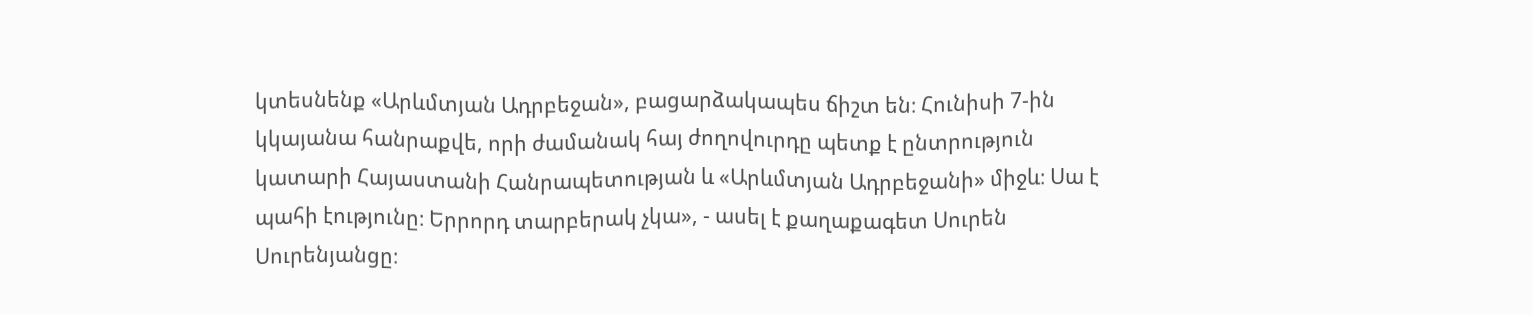կտեսնենք «Արևմտյան Ադրբեջան», բացարձակապես ճիշտ են։ Հունիսի 7-ին կկայանա հանրաքվե, որի ժամանակ հայ ժողովուրդը պետք է ընտրություն կատարի Հայաստանի Հանրապետության և «Արևմտյան Ադրբեջանի» միջև։ Սա է պահի էությունը։ Երրորդ տարբերակ չկա», - ասել է քաղաքագետ Սուրեն Սուրենյանցը։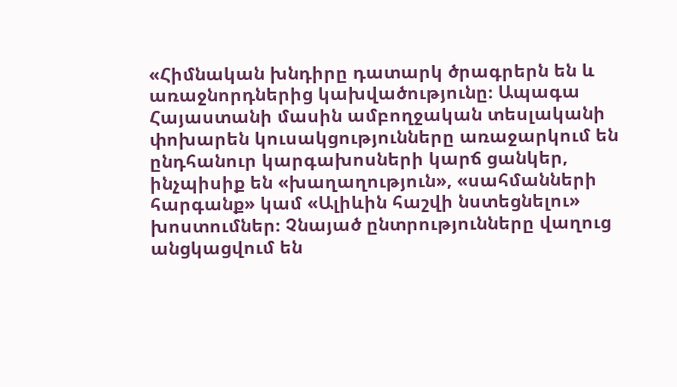«Հիմնական խնդիրը դատարկ ծրագրերն են և առաջնորդներից կախվածությունը։ Ապագա Հայաստանի մասին ամբողջական տեսլականի փոխարեն կուսակցությունները առաջարկում են ընդհանուր կարգախոսների կարճ ցանկեր, ինչպիսիք են «խաղաղություն», «սահմանների հարգանք» կամ «Ալիևին հաշվի նստեցնելու» խոստումներ։ Չնայած ընտրությունները վաղուց անցկացվում են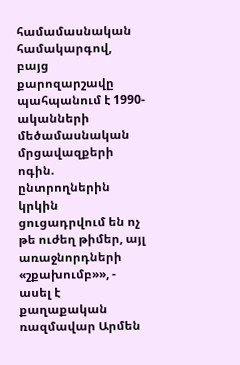համամասնական համակարգով, բայց քարոզարշավը պահպանում է 1990-ականների մեծամասնական մրցավազքերի ոգին. ընտրողներին կրկին ցուցադրվում են ոչ թե ուժեղ թիմեր, այլ առաջնորդների «շքախումբ»», - ասել է քաղաքական ռազմավար Արմեն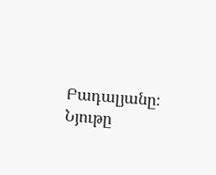Բադալյանը։
Նյութը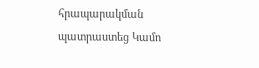հրապարակման պատրաստեց Կամո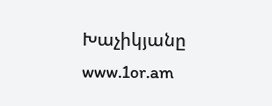Խաչիկյանը
www.1or.am